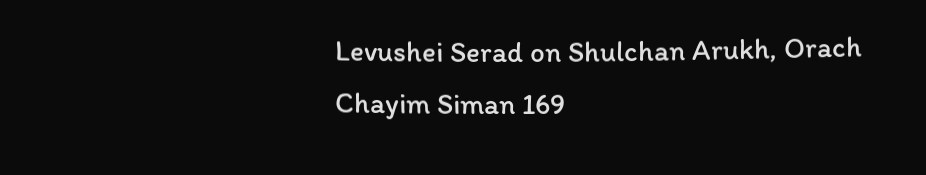Levushei Serad on Shulchan Arukh, Orach Chayim Siman 169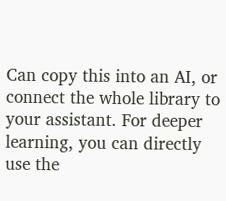Can copy this into an AI, or connect the whole library to your assistant. For deeper learning, you can directly use the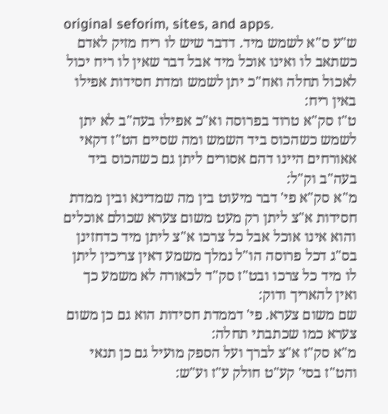original seforim, sites, and apps.
ש"ע ס"א לשמש מיד. דדבר שיש לו ריח מזיק לאדם כשתאב לו ואינו אוכל מיד אבל דבר שאין לו ריח יכול לאכול תחלה ואח"כ יתן לשמש ומדת חסידות אפילו באין ריח:
ט"ז סק"א טרוד בפרוסה וא"כ אפילו בעה"ב לא יתן לשמש כשהכוס ביד השמש ומה שסיים הט"ז דקאי אאורחים היינו דהם אסורים ליתן גם כשהכוס ביד בעה"ב וק"ל:
מ"א סק"א פי' דבר מיעוט בין מה שמדינא ובין ממדת חסידות א"צ ליתן רק מעט משום צערא שכולם אוכלים והוא אינו אוכל אבל כל צרכו א"צ ליתן מיד כדחזינן בס"ג דכל פרוסה הו"ל נמלך משמע דאין צריכין ליתן לו מיד כל צרכו ובט"ז סק"ד לכאורה לא משמע כך ואין להאריך ודוק:
שם משום צערא. פי' דממדת חסידות הוא גם כן משום צערא כמו שכתבתי תחלה:
מ"א סק"ז א"צ לברך ועל הספק מועיל גם כן תנאי והט"ז בסי' קע"ט חולק ע"ז וע"ש: